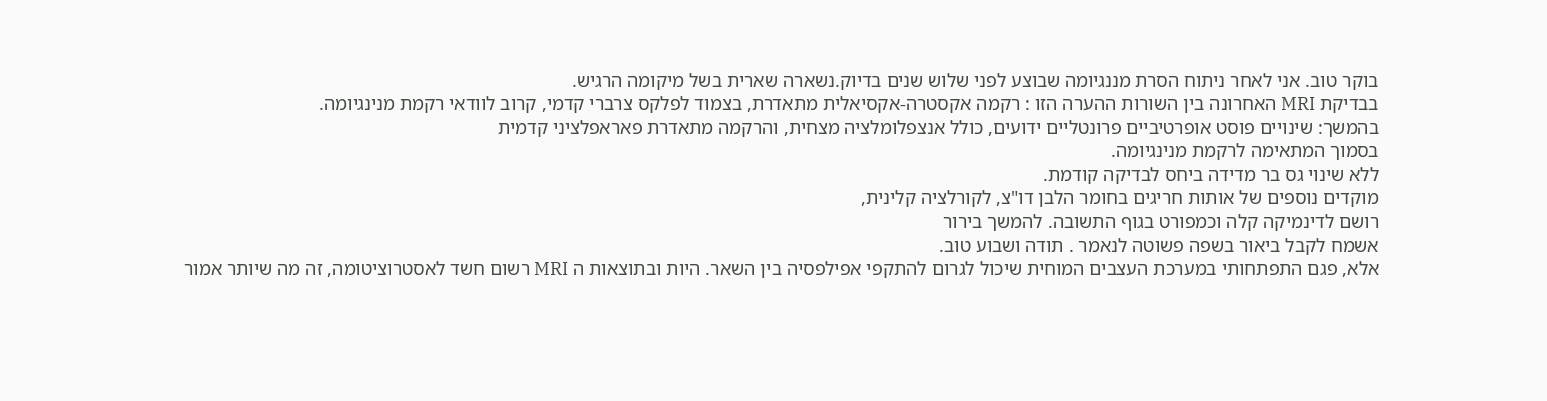בוקר טוב. אני לאחר ניתוח הסרת מננגיומה שבוצע לפני שלוש שנים בדיוק.נשארה שארית בשל מיקומה הרגיש.
בבדיקת MRI האחרונה בין השורות ההערה הזו : רקמה אקסטרה-אקסיאלית מתאדרת, בצמוד לפלקס צרברי קדמי, קרוב לוודאי רקמת מנינגיומה.
בהמשך: שינויים פוסט אופרטיביים פרונטליים ידועים, כולל אנצפלומלציה מצחית, והרקמה מתאדרת פאראפלציני קדמית
בסמוך המתאימה לרקמת מנינגיומה.
ללא שינוי גס בר מדידה ביחס לבדיקה קודמת.
מוקדים נוספים של אותות חריגים בחומר הלבן דו"צ, לקורלציה קלינית,
רושם לדינמיקה קלה וכמפורט בגוף התשובה. להמשך בירור
אשמח לקבל ביאור בשפה פשוטה לנאמר . תודה ושבוע טוב.
אלא, פגם התפתחותי במערכת העצבים המוחית שיכול לגרום להתקפי אפילפסיה בין השאר. היות ובתוצאות ה MRI רשום חשד לאסטרוציטומה, זה מה שיותר אמור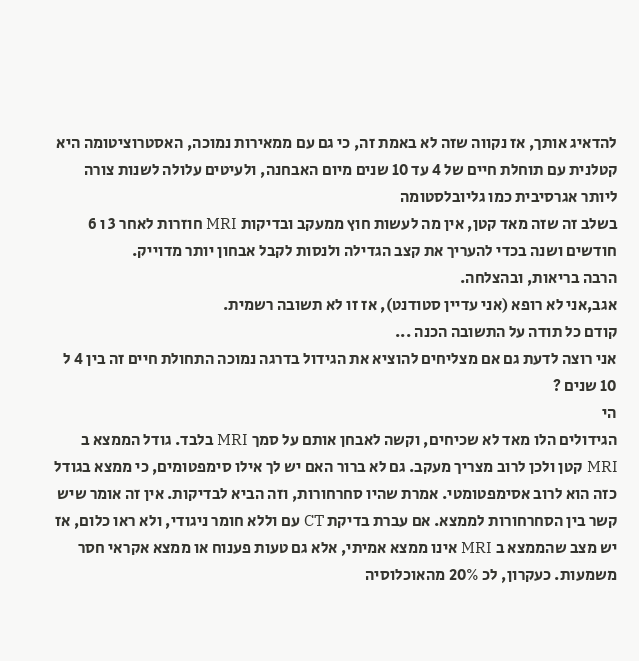להדאיג אותך, אז נקווה שזה לא באמת זה, כי גם עם ממאירות נמוכה, האסטרוציטומה היא קטלנית עם תוחלת חיים של 4 עד 10 שנים מיום האבחנה, ולעיטים עלולה לשנות צורה ליותר אגרסיבית כמו גליובלסטומה
בשלב זה שזה מאד קטן, אין מה לעשות חוץ ממעקב ובדיקות MRI חוזרות לאחר 3 ו 6 חודשים ושנה בכדי להעריך את קצב הגדילה ולנסות לקבל אבחון יותר מדוייק.
הרבה בריאות, ובהצלחה.
אגב,אני לא רופא (אני עדיין סטודנט), אז זו לא תשובה רשמית.
קודם כל תודה על התשובה הכנה ...
אני רוצה לדעת גם אם מצליחים להוציא את הגידול בדרגה נמוכה התחולת חיים זה בין 4 ל 10 שנים ?
הי
הגידולים הלו מאד לא שכיחים, וקשה לאבחן אותם על סמך MRI בלבד. גודל הממצא ב MRI קטן ולכן לרוב מצריך מעקב. גם לא ברור האם יש לך אילו סימפטומים, כי ממצא בגודל כזה הוא לרוב אסימפטומטי. אמרת שהיו סחרחורות, וזה הביא לבדיקות. אין זה אומר שיש קשר בין הסחרחורות לממצא. אם עברת בדיקת CT עם וללא חומר ניגודי, ולא ראו כלום, אז יש מצב שהממצא ב MRI אינו ממצא אמיתי, אלא גם טעות פענוח או ממצא אקראי חסר משמעות. כעקרון, לכ 20% מהאוכלוסיה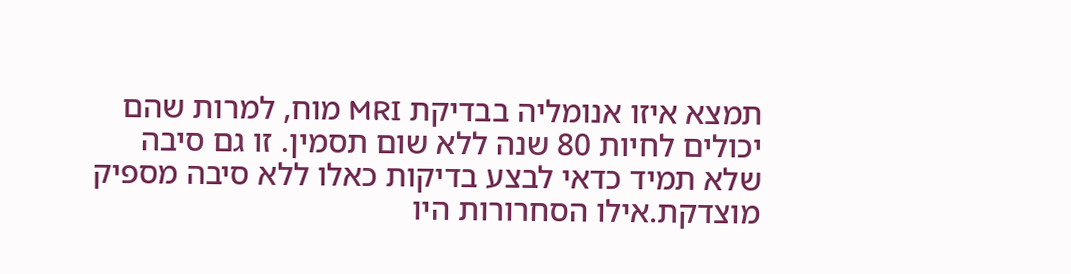תמצא איזו אנומליה בבדיקת MRI מוח, למרות שהם יכולים לחיות 80 שנה ללא שום תסמין. זו גם סיבה שלא תמיד כדאי לבצע בדיקות כאלו ללא סיבה מספיק מוצדקת.אילו הסחרורות היו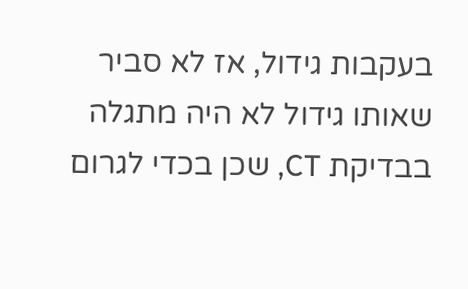בעקבות גידול, אז לא סביר שאותו גידול לא היה מתגלה בבדיקת CT, שכן בכדי לגרום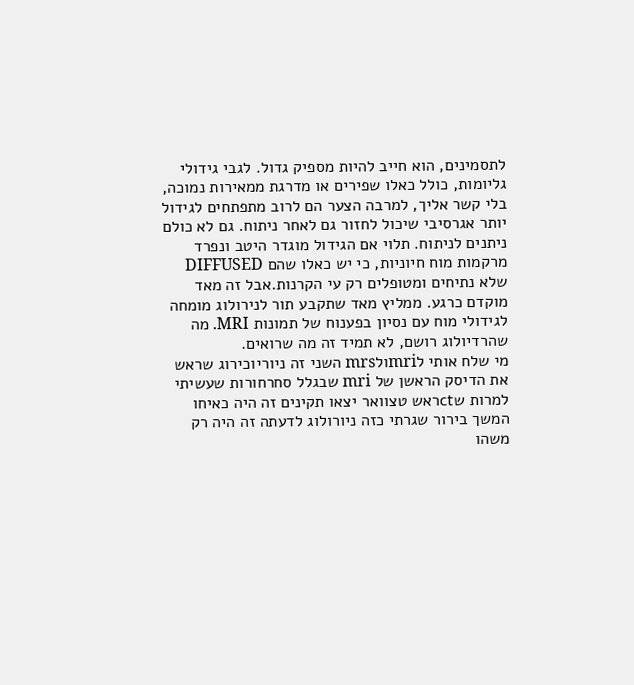לתסמינים, הוא חייב להיות מספיק גדול. לגבי גידולי גליומות, כולל כאלו שפירים או מדרגת ממאירות נמוכה, בלי קשר אליך, למרבה הצער הם לרוב מתפתחים לגידול יותר אגרסיבי שיכול לחזור גם לאחר ניתוח. גם לא כולם ניתנים לניתוח. תלוי אם הגידול מוגדר היטב ונפרד מרקמות מוח חיוניות, כי יש כאלו שהם DIFFUSED שלא נתיחים ומטופלים רק עי הקרנות.אבל זה מאד מוקדם כרגע. ממליץ מאד שתקבע תור לנירולוג מומחה לגידולי מוח עם נסיון בפענוח של תמונות MRI. מה שהרדיולוג רושם, לא תמיד זה מה שרואים.
מי שלח אותי לmriולmrs השני זה ניוריוכירוג שראש את הדיסק הראשן של mri שבגלל סחרחורות שעשיתי למרות שctראש טצוואר יצאו תקינים זה היה כאיחו המשך בירור שגרתי כזה ניורולוג לדעתה זה היה רק משהו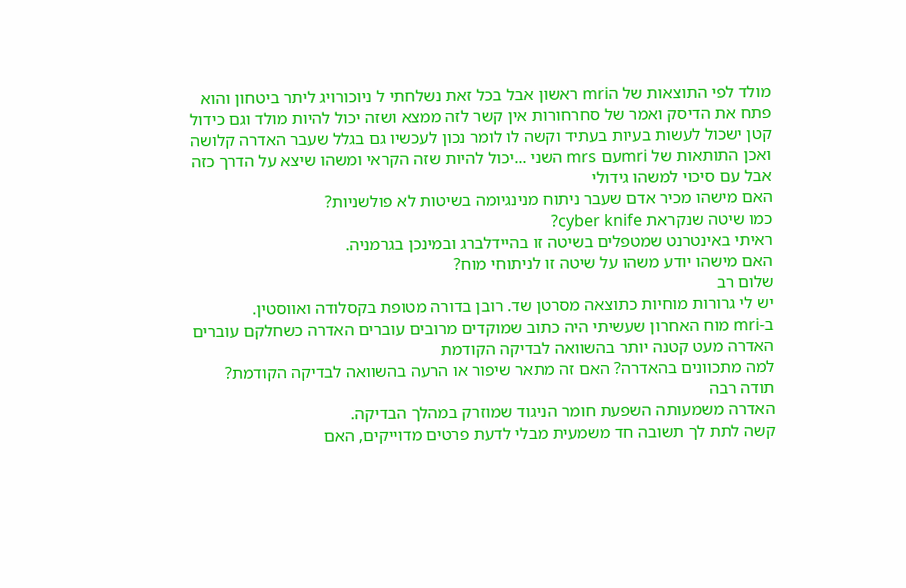מולד לפי התוצאות של הmri ראשון אבל בכל זאת נשלחתי ל ניוכורויג ליתר ביטחון והוא פתח את הדיסק ואמר של סחרחורות אין קשר לזה ממצא ושזה יכול להיות מולד וגם כידול קטן ישכול לעשות בעיות בעתיד וקשה לו לומר נכון לעכשיו גם בגלל שעבר האדרה קלושה
ואכן התותאות של mriעם mrs השני ...יכול להיות שזה הקראי ומשהו שיצא על הדרך כזה אבל עם סיכוי למשהו גידולי
האם מישהו מכיר אדם שעבר ניתוח מנינגיומה בשיטות לא פולשניות?
כמו שיטה שנקראת cyber knife?
ראיתי באינטרנט שמטפלים בשיטה זו בהיידלברג ובמינכן בגרמניה.
האם מישהו יודע משהו על שיטה זו לניתוחי מוח?
שלום רב
יש לי גרורות מוחיות כתוצאה מסרטן שד. רובן בדורה מטופת בקסלודה ואווסטין.
ב-mri מוח האחרון שעשיתי היה כתוב שמוקדים מרובים עוברים האדרה כשחלקם עוברים האדרה מעט קטנה יותר בהשוואה לבדיקה הקודמת
למה מתכוונים בהאדרה? האם זה מתאר שיפור או הרעה בהשוואה לבדיקה הקודמת?
תודה רבה
האדרה משמעותה השפעת חומר הניגוד שמוזרק במהלך הבדיקה.
קשה לתת לך תשובה חד משמעית מבלי לדעת פרטים מדוייקים, האם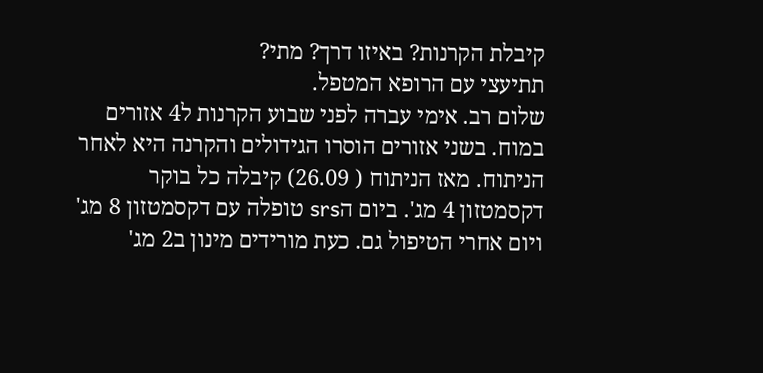קיבלת הקרנות? באיזו דרך? מתי?
תתיעצי עם הרופא המטפל.
שלום רב. אימי עברה לפני שבוע הקרנות ל4 אזורים במוח. בשני אזורים הוסרו הגידולים והקרנה היא לאחר הניתוח. מאז הניתוח ( 26.09) קיבלה כל בוקר דקסמטזון 4 מג'. ביום הsrs טופלה עם דקסמטזון 8 מג' ויום אחרי הטיפול גם. כעת מורידים מינון ב2 מג'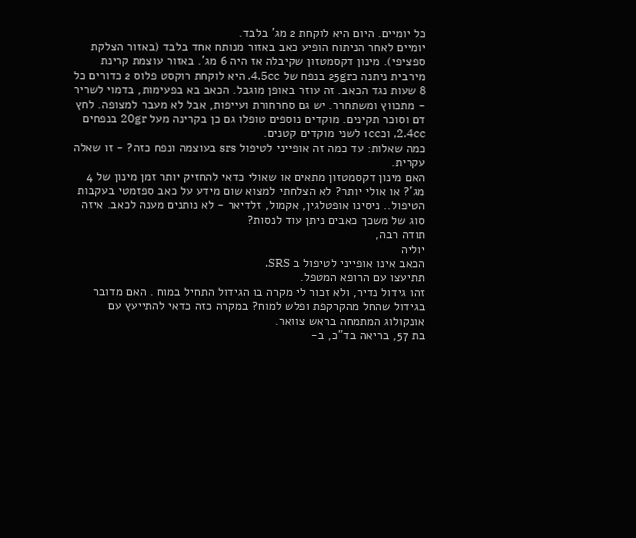כל יומיים. היום היא לוקחת 2 מג' בלבד.
יומיים לאחר הניתוח הופיע כאב באזור מנותח אחד בלבד (באזור הצלקת ספציפי). מינון דקסמטזון שקיבלה אז היה 6 מג'. באזור עוצמת קרינת מירבית ניתנה כ25gr בנפח של 4.5cc. היא לוקחת רוקסט פלוס 2 כדורים כל 8 שעות נגד הכאב. זה עוזר באופן מוגבל. הכאב בא בפעימות, בדמוי לשריר - מתכווץ ומשתחרר. יש גם סחרחורת ועייפות, אבל לא מעבר למצופה. לחץ דם וסוכר תקינים. מוקדים נוספים טופלו גם כן בקרינה מעל 20gr בנפחים 2.4cc, וכ1cc לשני מוקדים קטנים.
כמה שאלות: עד כמה זה אופייני לטיפול srs בעוצמה ונפח כזה? - זו שאלה עקרית.
האם מינון דקסמטזון מתאים או שאולי כדאי להחזיק יותר זמן מינון של 4 מג'? או אולי יותר? לא הצלחתי למצוא שום מידע על כאב ספזמטי בעקבות הטיפול.. ניסינו אופטלגין, אקמול, זלדיאר - לא נותנים מענה לכאב. איזה סוג של משכך כאבים ניתן עוד לנסות?
תודה רבה,
יוליה
הכאב אינו אופייני לטיפול ב SRS.
תתיעצו עם הרופא המטפל.
זהו גידול נדיר, ולא זכור לי מקרה בו הגידול התחיל במוח . האם מדובר בגידול שהחל מהקרקפת ופלש למוח? במקרה כזה כדאי להתייעץ עם אונקולוג המתמחה בראש צוואר.
בת 57, בריאה בד"כ, ב-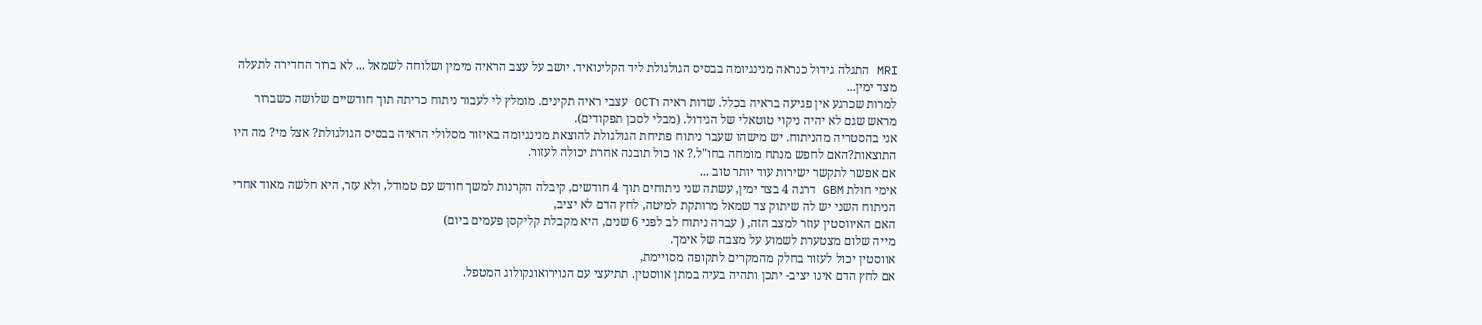MRI התגלה גידול כנראה מנינגיומה בבסיס הגולגולת ליד הקלינואיד. יושב על עצב הראיה מימין ושלוחה לשמאל ... לא ברור החדירה לתעלה מצד ימין...
למרות שכרגע אין פגיעה בראיה בכלל. שדות ראיה וOCT עצבי ראיה תקינים. מומלץ לי לעבור ניתוח כריתה תוך חודשיים שלושה כשברור מראש שגם לא יהיה ניקוי טוטאלי של הגידול. (מבלי לסכן תפקודים).
אני בהסטריה מהניתוח. יש מישהו שעבר ניתוח פתיחת הגולגולת להוצאת מנינגיומה באיזור מסלולי הראיה בבסיס הגולגולת? אצל מי? מה היו התוצאות?האם לחפש מנתח מומחה בחו"ל.? או כול תובנה אחרת יכולה לעזור.
אם אפשר לתקשר ישירות עוד יותר טוב ...
אימי חולת GBM דרגה 4 בצד ימין, עשתה שני ניתוחים תוך 4 חודשים, קיבלה הקרנות למשך חודש עם טמודל, ולא עזר, היא חלשה מאוד אחרי הניתוח השני יש לה שיתוק צד שמאל מרותקת למיטה, לחץ הדם לא יציב,
האם האיווסטין עוזר למצב הזה, ( עברה ניתוח לב לפני 6 שנים, היא מקבלת קליקסן פעמים ביום)
מייה שלום מצטערת לשמוע על מצבה של אימך.
אווסטין יכול לעזור בחלק מהמקרים לתקופה מסויימת,
אם לחץ הדם אינו יציב- יתכן ותהיה בעיה במתן אווסטין. תתיעצי עם הנוירואונקולוג המטפל.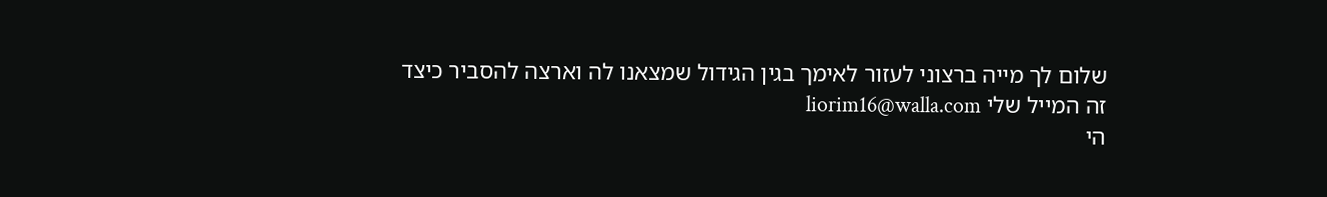שלום לך מייה ברצוני לעזור לאימך בגין הגידול שמצאנו לה וארצה להסביר כיצד
זה המייל שלי liorim16@walla.com
הי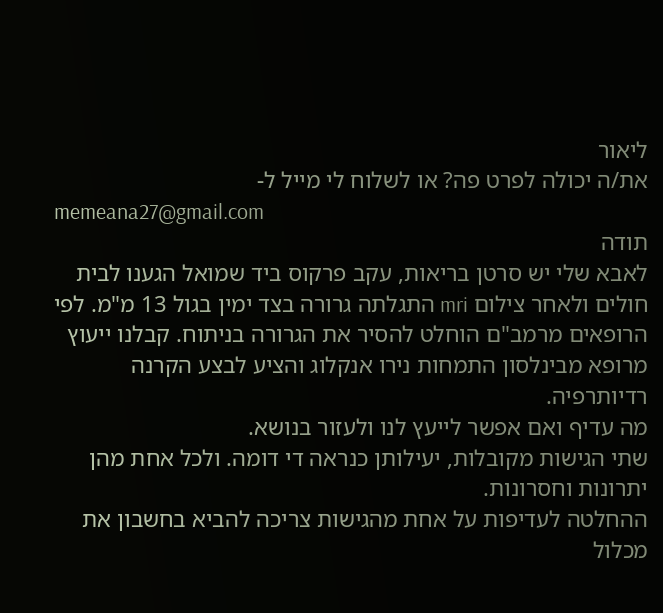ליאור
את/ה יכולה לפרט פה? או לשלוח לי מייל ל-
memeana27@gmail.com
תודה
לאבא שלי יש סרטן בריאות, עקב פרקוס ביד שמואל הגענו לבית חולים ולאחר צילום mri התגלתה גרורה בצד ימין בגול 13 מ"מ. לפי הרופאים מרמב"ם הוחלט להסיר את הגרורה בניתוח. קבלנו ייעוץ מרופא מבינלסון התמחות נירו אנקלוג והציע לבצע הקרנה רדיותרפיה.
מה עדיף ואם אפשר לייעץ לנו ולעזור בנושא.
שתי הגישות מקובלות, יעילותן כנראה די דומה. ולכל אחת מהן יתרונות וחסרונות.
ההחלטה לעדיפות על אחת מהגישות צריכה להביא בחשבון את מכלול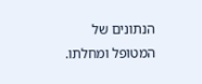הנתונים של המטופל ומחלתו.